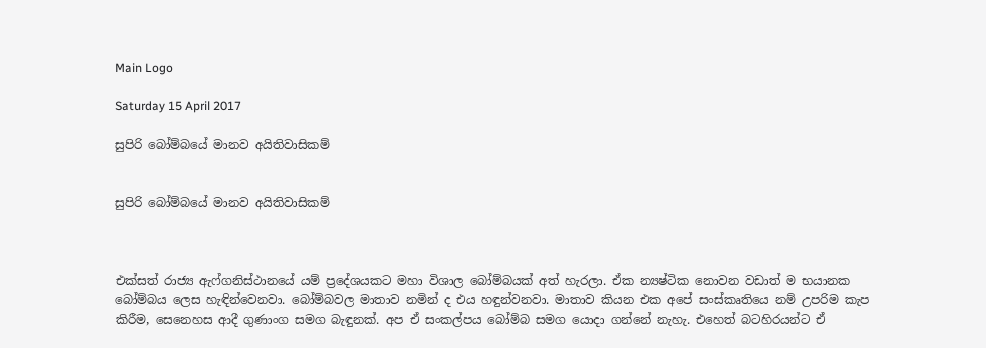Main Logo

Saturday 15 April 2017

සුපිරි බෝම්බයේ මානව අයිතිවාසිකම්


සුපිරි බෝම්බයේ මානව අයිතිවාසිකම්



එක්සත් රාජ්‍ය ඇෆ්ගනිස්ථානයේ යම් ප්‍රදේශයකට මහා විශාල බෝම්බයක් අත් හැරලා. ඒක න්‍යෂ්ටික නොවන වඩාත් ම භයානක බෝම්බය ලෙස හැඳින්වෙනවා. බෝම්බවල මාතාව නමින් ද එය හඳුන්වනවා. මාතාව කියන එක අපේ සංස්කෘතියෙ නම් උපරිම කැප කිරීම, සෙනෙහස ආදී ගුණාංග සමග බැඳුනක්. අප ඒ සංකල්පය බෝම්බ සමග යොදා ගන්නේ නැහැ. එහෙත් බටහිරයන්ට ඒ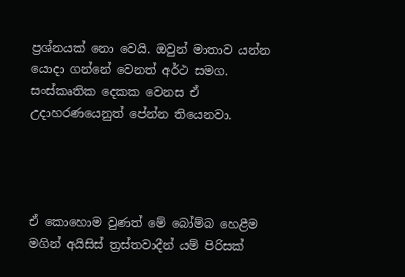ප්‍රශ්නයක් නො වෙයි. ඔවුන් මාතාව යන්න යොදා ගන්නේ වෙනත් අර්ථ සමග. සංස්කෘතික දෙකක වෙනස ඒ උදාහරණයෙනුත් පේන්න තියෙනවා.




ඒ කොහොම වුණත් මේ බෝම්බ හෙළීම මගින් අයිසිස් ත්‍රස්තවාදීන් යම් පිරිසක්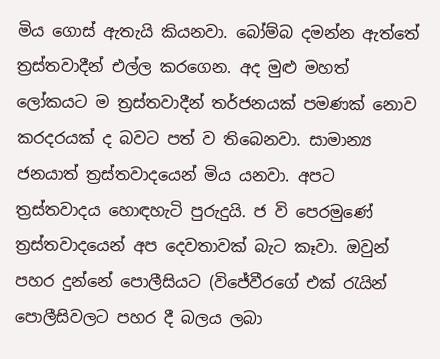මිය ගොස් ඇතැයි කියනවා. බෝම්බ දමන්න ඇත්තේ ත්‍රස්තවාදීන් එල්ල කරගෙන. අද මුළු මහත් ලෝකයට ම ත්‍රස්තවාදීන් තර්ජනයක් පමණක් නොව කරදරයක් ද බවට පත් ව තිබෙනවා. සාමාන්‍ය ජනයාත් ත්‍රස්තවාදයෙන් මිය යනවා. අපට ත්‍රස්තවාදය හොඳහැටි පුරුදුයි. ජ වි පෙරමුණේ ත්‍රස්තවාදයෙන් අප දෙවතාවක් බැට කෑවා. ඔවුන් පහර දුන්නේ පොලීසියට (විජේවීරගේ එක් රැයින් පොලීසිවලට පහර දී බලය ලබා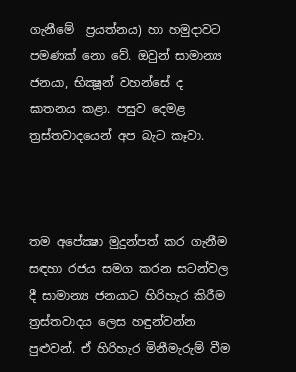ගැනීමේ  ප්‍රයත්නය) හා හමුදාවට පමණක් නො වේ. ඔවුන් සාමාන්‍ය ජනයා, භික්‍ෂූන් වහන්සේ ද ඝාතනය කළා. පසුව දෙමළ ත්‍රස්තවාදයෙන් අප බැට කෑවා.



තම අපේක්‍ෂා මුදුන්පත් කර ගැනීම සඳහා රජය සමග කරන සටන්වල දී සාමාන්‍ය ජනයාට හිරිහැර කිරීම ත්‍රස්තවාදය ලෙස හඳුන්වන්න පුළුවන්. ඒ හිරිහැර මිනීමැරුම් වීම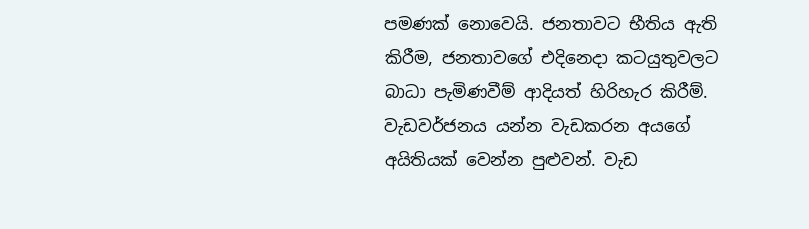පමණක් නොවෙයි. ජනතාවට භීතිය ඇති කිරීම, ජනතාවගේ එදිනෙදා කටයුතුවලට බාධා පැමිණවීම් ආදියත් හිරිහැර කිරීම්. වැඩවර්ජනය යන්න වැඩකරන අයගේ අයිතියක් වෙන්න පුළුවන්. වැඩ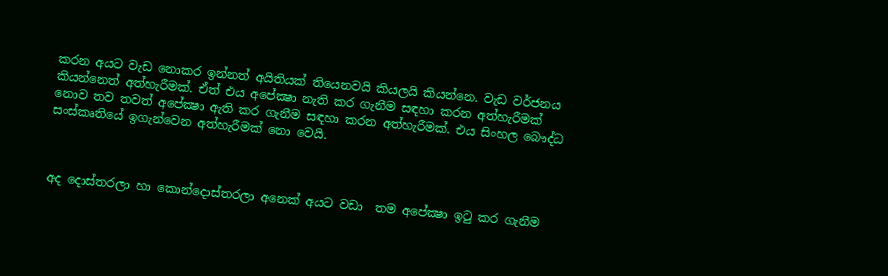කරන අයට වැඩ නොකර ඉන්නත් අයිතියක් තියෙනවයි කියලයි කියන්නෙ. වැඩ වර්ජනය කියන්නෙත් අත්හැරීමක්. ඒත් එය අපේක්‍ෂා නැති කර ගැනීම සඳහා කරන අත්හැරීමක් නොව තව තවත් අපේක්‍ෂා ඇති කර ගැනීම සඳහා කරන අත්හැරීමක්. එය සිංහල බෞද්ධ සංස්කෘතියේ ඉගැන්වෙන අත්හැරීමක් නො වෙයි.



අද දොස්තරලා හා කොන්දොස්තරලා අනෙක් අයට වඩා  තම අපේක්‍ෂා ඉටු කර ගැනීම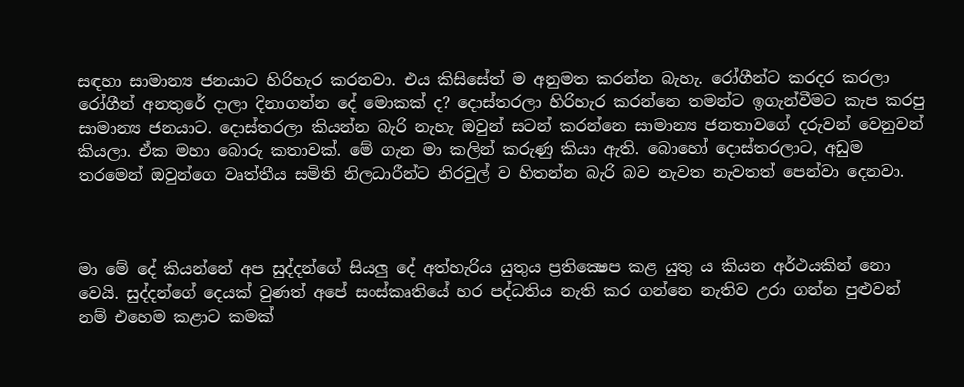සඳහා සාමාන්‍ය ජනයාට හිරිහැර කරනවා. එය කිසිසේත් ම අනුමත කරන්න බැහැ. රෝගීන්ට කරදර කරලා රෝගීන් අනතුරේ දාලා දිනාගන්න දේ මොකක් ද? දොස්තරලා හිරිහැර කරන්නෙ තමන්ට ඉගැන්වීමට කැප කරපු සාමාන්‍ය ජනයාට. දොස්තරලා කියන්න බැරි නැහැ ඔවුන් සටන් කරන්නෙ සාමාන්‍ය ජනතාවගේ දරුවන් වෙනුවන් කියලා. ඒක මහා බොරු කතාවක්. මේ ගැන මා කලින් කරුණු කියා ඇති. බොහෝ දොස්තරලාට, අඩුම තරමෙන් ඔවුන්ගෙ වෘත්තීය සමිති නිලධාරීන්ට නිරවුල් ව හිතන්න බැරි බව නැවත නැවතත් පෙන්වා දෙනවා.



මා මේ දේ කියන්නේ අප සුද්දන්ගේ සියලු දේ අත්හැරිය යුතුය ප්‍රතික්‍ෂෙප කළ යුතු ය කියන අර්ථයකින් නො වෙයි. සුද්දන්ගේ දෙයක් වුණත් අපේ සංස්කෘතියේ හර පද්ධතිය නැති කර ගන්නෙ නැතිව උරා ගන්න පුළුවන් නම් එහෙම කළාට කමක්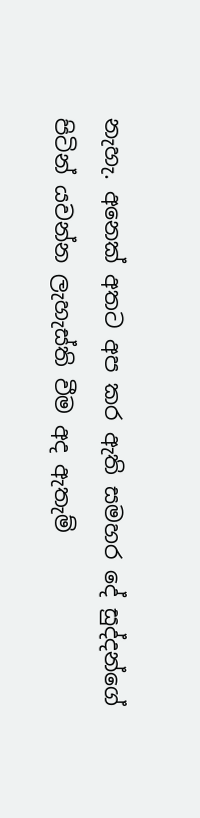නැහැ. අනෙක් අතට අප කර ඇති සමහර දේ සුද්දන්ගේ පිටින් යවන්න ලැහැස්ති වීම අද ඇතැම්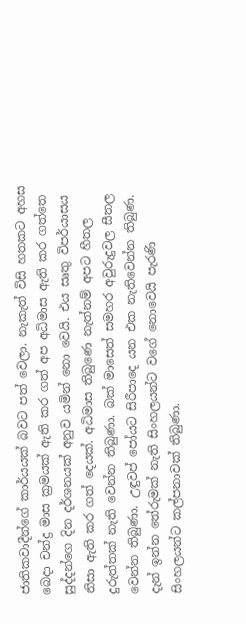ජාතිකවාදීන්ගේ කාර්යයක් බවට පත් වෙලා. නැකැත් විසි හතකට අහස බෙදා චන්ද්‍ර මාස ක්‍රමයක් ඇති කර ගත් අප අධිමාස ඇති කර ගත්තෙ සුද්දන්ගෙ දින දර්ශනයක් අනුව යමින් නො වෙයි. එය සෘතු විපර්යාසය නිසා ඇති කර ගත් දෙයක්. අධිමාස තිබුණෙ නැත්නම් අපට හීතල දුරුත්තක් නැති වෙන්න තිබුණා. බක් මාසෙත් සමහර අවුරුදුවල සීතල වෙන්න තිබුණා. උඳුවප් පෝයට සිරීපාදෙ යන එක නැතිවෙන්න තිබුණ. දැන් ඉන්න තේරුමක් නැති සිංහලයන්ට වගේ නොවෙයි පැරණි සිංහලයන්ට කල්පනාවක් තිබුණා.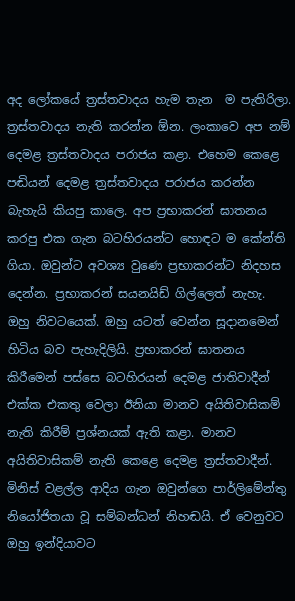අද ලෝකයේ ත්‍රස්තවාදය හැම තැන  ම පැතිරිලා. ත්‍රස්තවාදය නැති කරන්න ඕන. ලංකාවෙ අප නම් දෙමළ ත්‍රස්තවාදය පරාජය කළා. එහෙම කෙළෙ පඬියන් දෙමළ ත්‍රස්තවාදය පරාජය කරන්න බැහැයි කියපු කාලෙ. අප ප්‍රභාකරන් ඝාතනය කරපු එක ගැන බටහිරයන්ට හොඳට ම කේන්ති ගියා. ඔවුන්ට අවශ්‍ය වුණෙ ප්‍රභාකරන්ට නිදහස දෙන්න. ප්‍රභාකරන් සයනයිඩ් ගිල්ලෙත් නැහැ. ඔහු නිවටයෙක්. ඔහු යටත් වෙන්න සූදානමෙන් හිටිය බව පැහැදිලියි. ප්‍රභාකරන් ඝාතනය කිරීමෙන් පස්සෙ බටහිරයන් දෙමළ ජාතිවාදීන් එක්ක එකතු වෙලා ඊනියා මානව අයිතිවාසිකම් නැති කිරීම් ප්‍රශ්නයක් ඇති කළා. මානව අයිතිවාසිකම් නැති කෙළෙ දෙමළ ත්‍රස්තවාදීන්. මිනිස් වළල්ල ආදිය ගැන ඔවුන්ගෙ පාර්ලිමේන්තු නියෝජිතයා වූ සම්බන්ධන් නිහඬයි. ඒ වෙනුවට ඔහු ඉන්දියාවට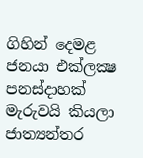ගිහින් දෙමළ ජනයා එක්ලක්‍ෂ පනස්දාහක් මැරුවයි කියලා ජාත්‍යන්තර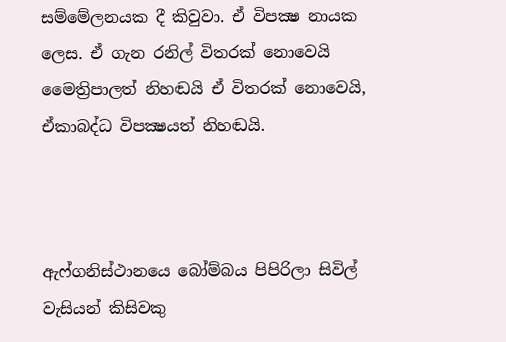සම්මේලනයක දී කිවුවා. ඒ විපක්‍ෂ නායක ලෙස. ඒ ගැන රනිල් විතරක් නොවෙයි මෛත්‍රිපාලත් නිහඬයි ඒ විතරක් නොවෙයි, ඒකාබද්ධ විපක්‍ෂයත් නිහඬයි.



ඇෆ්ගනිස්ථානයෙ බෝම්බය පිපිරිලා සිවිල් වැසියන් කිසිවකු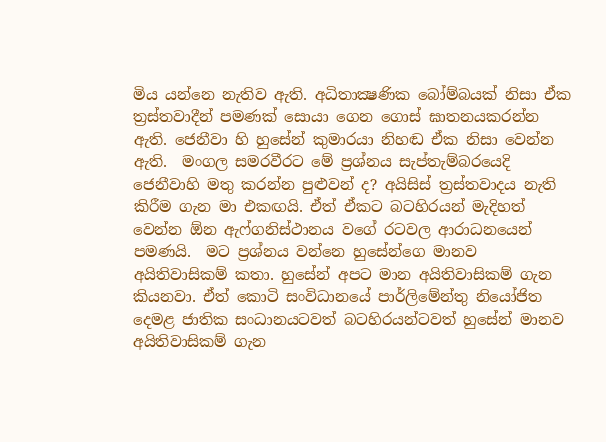මිය යන්නෙ නැතිව ඇති. අධිතාක්‍ෂණික බෝම්බයක් නිසා ඒක ත්‍රස්තවාදීන් පමණක් සොයා ගෙන ගොස් ඝාතනයකරන්න ඇති. ජෙනීවා හි හුසේන් කුමාරයා නිහඬ ඒක නිසා වෙන්න ඇති.  මංගල සමරවීරට මේ ප්‍රශ්නය සැප්තැම්බරයෙදි ජෙනීවාහි මතු කරන්න පුළුවන් ද? අයිසිස් ත්‍රස්තවාදය නැති කිරීම ගැන මා එකඟයි. ඒත් ඒකට බටහිරයන් මැදිහත් වෙන්න ඕන ඇෆ්ගනිස්ථානය වගේ රටවල ආරාධනයෙන් පමණයි.  මට ප්‍රශ්නය වන්නෙ හුසේන්ගෙ මානව අයිතිවාසිකම් කතා. හුසේන් අපට මාන අයිතිවාසිකම් ගැන කියනවා. ඒත් කොටි සංවිධානයේ පාර්ලිමේන්තු නියෝජිත දෙමළ ජාතික සංධානයටවත් බටහිරයන්ටවත් හුසේන් මානව අයිතිවාසිකම් ගැන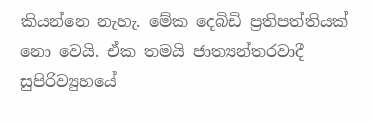කියන්නෙ නැහැ. මේක දෙබිඩි ප්‍රතිපත්තියක් නො වෙයි. ඒක තමයි ජාත්‍යන්තරවාදී සුපිරිව්‍යුහයේ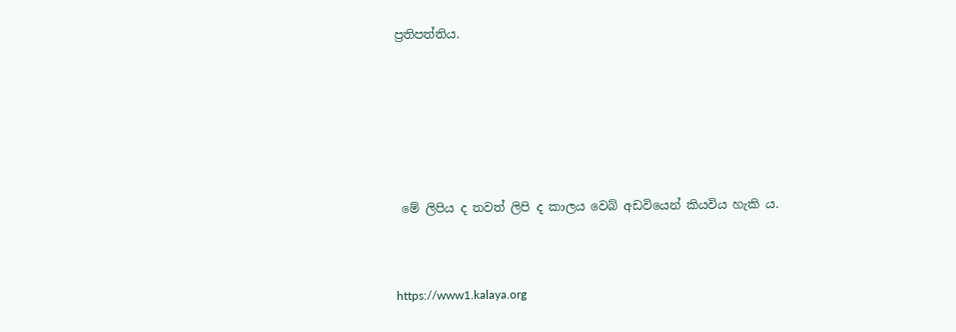ප්‍රතිපත්තිය.







 මේ ලිපිය ද තවත් ලිපි ද කාලය වෙබ් අඩවියෙන් කියවිය හැකි ය.



https://www1.kalaya.org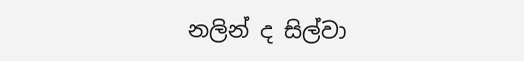නලින් ද සිල්වා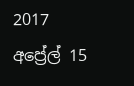2017 අප්‍රේල් 15